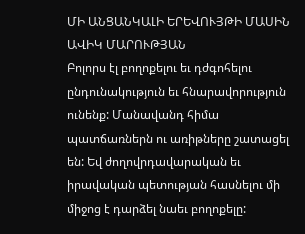ՄԻ ԱՆՑԱՆԿԱԼԻ ԵՐԵՎՈՒՅԹԻ ՄԱՍԻՆ
ԱՎԻԿ ՄԱՐՈՒԹՅԱՆ
Բոլորս էլ բողոքելու եւ դժգոհելու ընդունակություն եւ հնարավորություն ունենք: Մանավանդ հիմա պատճառներն ու առիթները շատացել են: Եվ ժողովրդավարական եւ իրավական պետության հասնելու մի միջոց է դարձել նաեւ բողոքելը: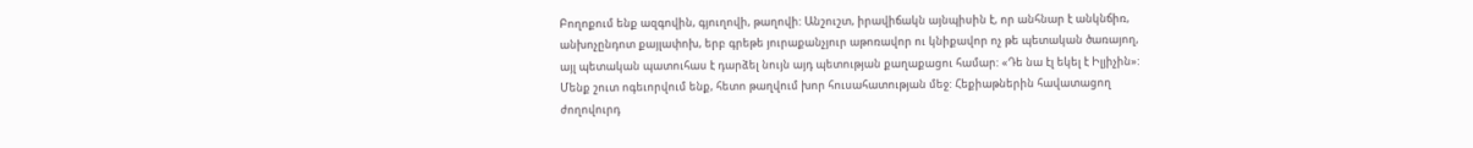Բողոքում ենք ազգովին, գյուղովի, թաղովի: Անշուշտ, իրավիճակն այնպիսին է, որ անհնար է անկնճիռ, անխոչընդոտ քայլափոխ, երբ գրեթե յուրաքանչյուր աթոռավոր ու կնիքավոր ոչ թե պետական ծառայող, այլ պետական պատուհաս է դարձել նույն այդ պետության քաղաքացու համար: «Դե նա էլ եկել է Իլյիչին»:
Մենք շուտ ոգեւորվում ենք, հետո թաղվում խոր հուսահատության մեջ: Հեքիաթներին հավատացող ժողովուրդ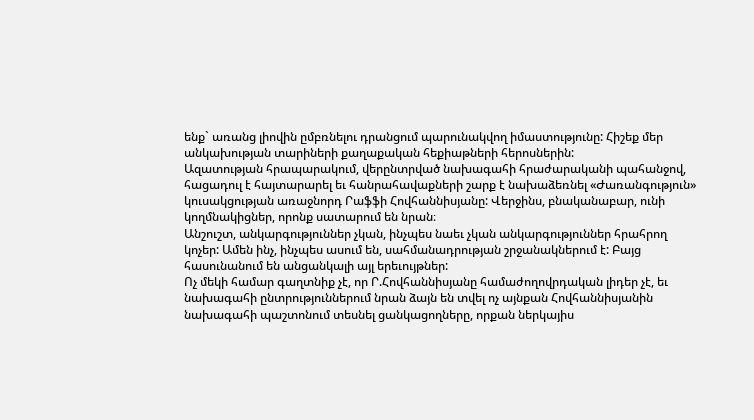ենք` առանց լիովին ըմբռնելու դրանցում պարունակվող իմաստությունը: Հիշեք մեր անկախության տարիների քաղաքական հեքիաթների հերոսներին:
Ազատության հրապարակում, վերընտրված նախագահի հրաժարականի պահանջով, հացադուլ է հայտարարել եւ հանրահավաքների շարք է նախաձեռնել «Ժառանգություն» կուսակցության առաջնորդ Րաֆֆի Հովհաննիսյանը: Վերջինս, բնականաբար, ունի կողմնակիցներ, որոնք սատարում են նրան։
Անշուշտ, անկարգություններ չկան, ինչպես նաեւ չկան անկարգություններ հրահրող կոչեր: Ամեն ինչ, ինչպես ասում են, սահմանադրության շրջանակներում է: Բայց հասունանում են անցանկալի այլ երեւույթներ:
Ոչ մեկի համար գաղտնիք չէ, որ Ր.Հովհաննիսյանը համաժողովրդական լիդեր չէ, եւ նախագահի ընտրություններում նրան ձայն են տվել ոչ այնքան Հովհաննիսյանին նախագահի պաշտոնում տեսնել ցանկացողները, որքան ներկայիս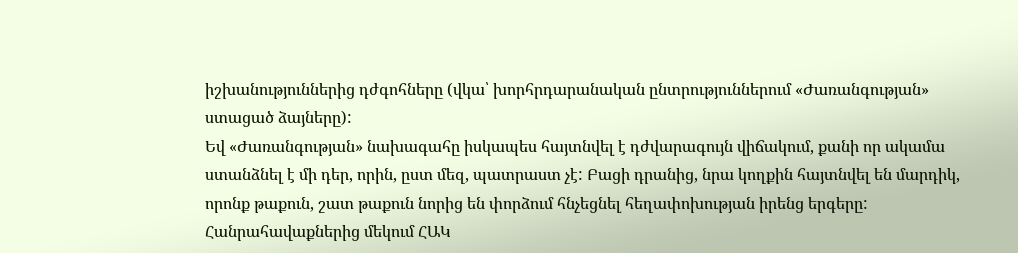իշխանություններից դժգոհները (վկա՝ խորհրդարանական ընտրություններում «Ժառանգության» ստացած ձայները):
Եվ «Ժառանգության» նախագահը իսկապես հայտնվել է դժվարագույն վիճակում, քանի որ ակամա ստանձնել է մի դեր, որին, ըստ մեզ, պատրաստ չէ: Բացի դրանից, նրա կողքին հայտնվել են մարդիկ, որոնք թաքուն, շատ թաքուն նորից են փորձում հնչեցնել հեղափոխության իրենց երգերը:
Հանրահավաքներից մեկում ՀԱԿ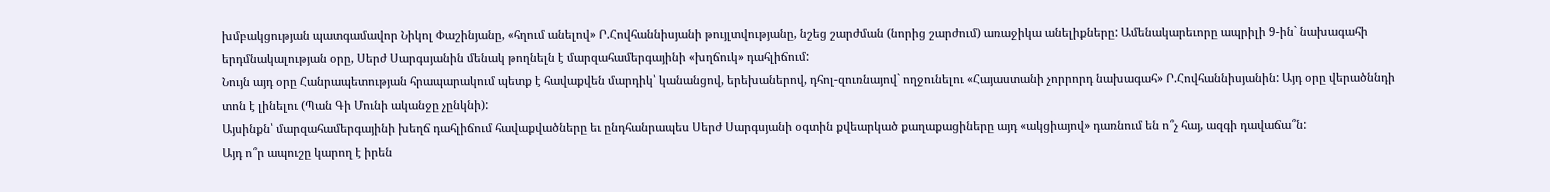խմբակցության պատգամավոր Նիկոլ Փաշինյանը, «հղում անելով» Ր.Հովհաննիսյանի թույլտվությանը, նշեց շարժման (նորից շարժում) առաջիկա անելիքները: Ամենակարեւորը ապրիլի 9-ին` նախագահի երդմնակալության օրը, Սերժ Սարգսյանին մենակ թողնելն է մարզահամերգայինի «խղճուկ» դահլիճում:
Նույն այդ օրը Հանրապետության հրապարակում պետք է հավաքվեն մարդիկ՝ կանանցով, երեխաներով, դհոլ-զուռնայով` ողջունելու «Հայաստանի չորրորդ նախագահ» Ր.Հովհաննիսյանին: Այդ օրը վերածննդի տոն է լինելու (Պան Գի Մունի ականջը չընկնի):
Այսինքն՝ մարզահամերգայինի խեղճ դահլիճում հավաքվածները եւ ընդհանրապես Սերժ Սարգսյանի օգտին քվեարկած քաղաքացիները այդ «ակցիայով» դառնում են ո՞չ հայ, ազգի դավաճա՞ն:
Այդ ո՞ր ապուշը կարող է իրեն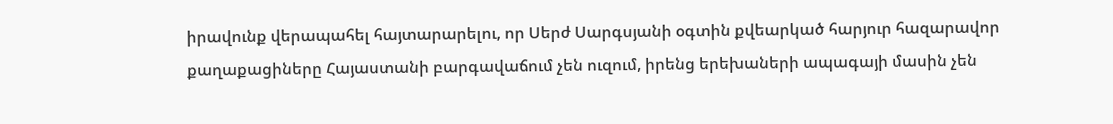իրավունք վերապահել հայտարարելու, որ Սերժ Սարգսյանի օգտին քվեարկած հարյուր հազարավոր քաղաքացիները Հայաստանի բարգավաճում չեն ուզում, իրենց երեխաների ապագայի մասին չեն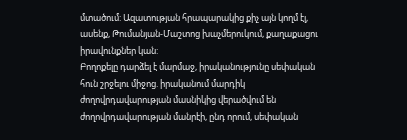մտածում: Ազատության հրապարակից քիչ այն կողմ էլ, ասենք, Թումանյան-Մաշտոց խաչմերուկում, քաղաքացու իրավունքներ կան:
Բողոքելը դարձել է մարմաջ, իրականությունը սեփական հուն շրջելու միջոց. իրականում մարդիկ ժողովրդավարության մասնիկից վերածվում են ժողովրդավարության մանրէի, ընդ որում, սեփական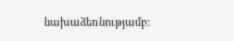նախաձեռնությամբ: